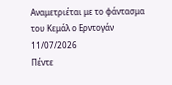Αναμετριέται με το φάντασμα του Κεμάλ ο Ερντογάν
11/07/2026
Πέντε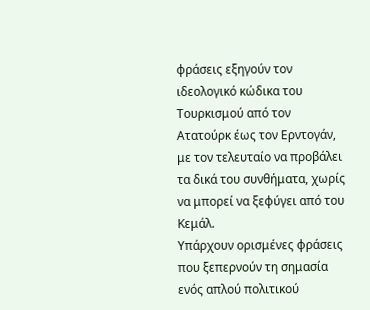φράσεις εξηγούν τον ιδεολογικό κώδικα του Τουρκισμού από τον Ατατούρκ έως τον Ερντογάν, με τον τελευταίο να προβάλει τα δικά του συνθήματα, χωρίς να μπορεί να ξεφύγει από του Κεμάλ.
Υπάρχουν ορισμένες φράσεις που ξεπερνούν τη σημασία ενός απλού πολιτικού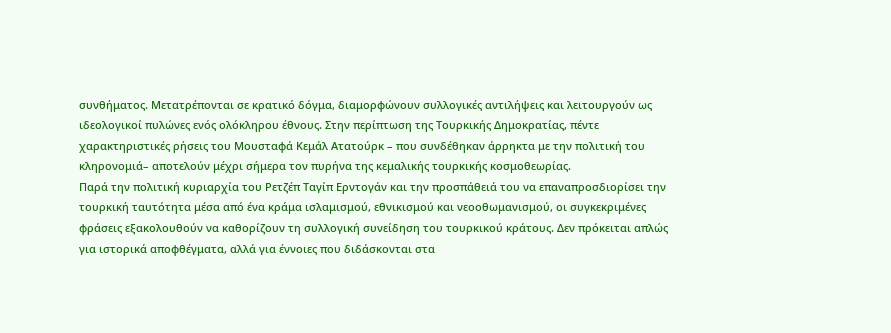συνθήματος. Μετατρέπονται σε κρατικό δόγμα, διαμορφώνουν συλλογικές αντιλήψεις και λειτουργούν ως ιδεολογικοί πυλώνες ενός ολόκληρου έθνους. Στην περίπτωση της Τουρκικής Δημοκρατίας, πέντε χαρακτηριστικές ρήσεις του Μουσταφά Κεμάλ Ατατούρκ – που συνδέθηκαν άρρηκτα με την πολιτική του κληρονομιά– αποτελούν μέχρι σήμερα τον πυρήνα της κεμαλικής τουρκικής κοσμοθεωρίας.
Παρά την πολιτική κυριαρχία του Ρετζέπ Ταγίπ Ερντογάν και την προσπάθειά του να επαναπροσδιορίσει την τουρκική ταυτότητα μέσα από ένα κράμα ισλαμισμού, εθνικισμού και νεοοθωμανισμού, οι συγκεκριμένες φράσεις εξακολουθούν να καθορίζουν τη συλλογική συνείδηση του τουρκικού κράτους. Δεν πρόκειται απλώς για ιστορικά αποφθέγματα, αλλά για έννοιες που διδάσκονται στα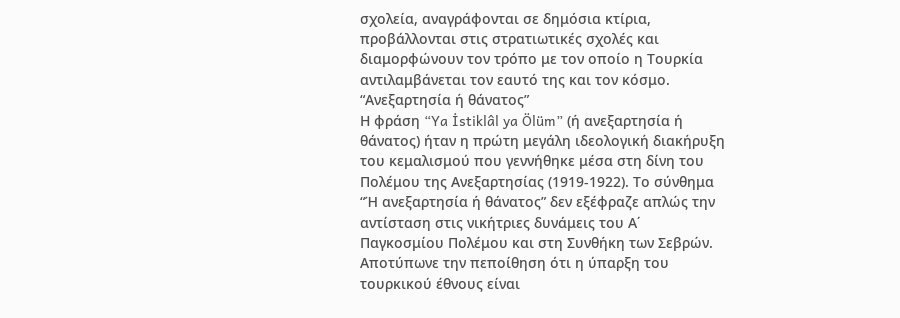σχολεία, αναγράφονται σε δημόσια κτίρια, προβάλλονται στις στρατιωτικές σχολές και διαμορφώνουν τον τρόπο με τον οποίο η Τουρκία αντιλαμβάνεται τον εαυτό της και τον κόσμο.
“Ανεξαρτησία ή θάνατος”
Η φράση “Ya İstiklâl ya Ölüm” (ή ανεξαρτησία ή θάνατος) ήταν η πρώτη μεγάλη ιδεολογική διακήρυξη του κεμαλισμού που γεννήθηκε μέσα στη δίνη του Πολέμου της Ανεξαρτησίας (1919-1922). Το σύνθημα “Ή ανεξαρτησία ή θάνατος” δεν εξέφραζε απλώς την αντίσταση στις νικήτριες δυνάμεις του Α΄ Παγκοσμίου Πολέμου και στη Συνθήκη των Σεβρών. Αποτύπωνε την πεποίθηση ότι η ύπαρξη του τουρκικού έθνους είναι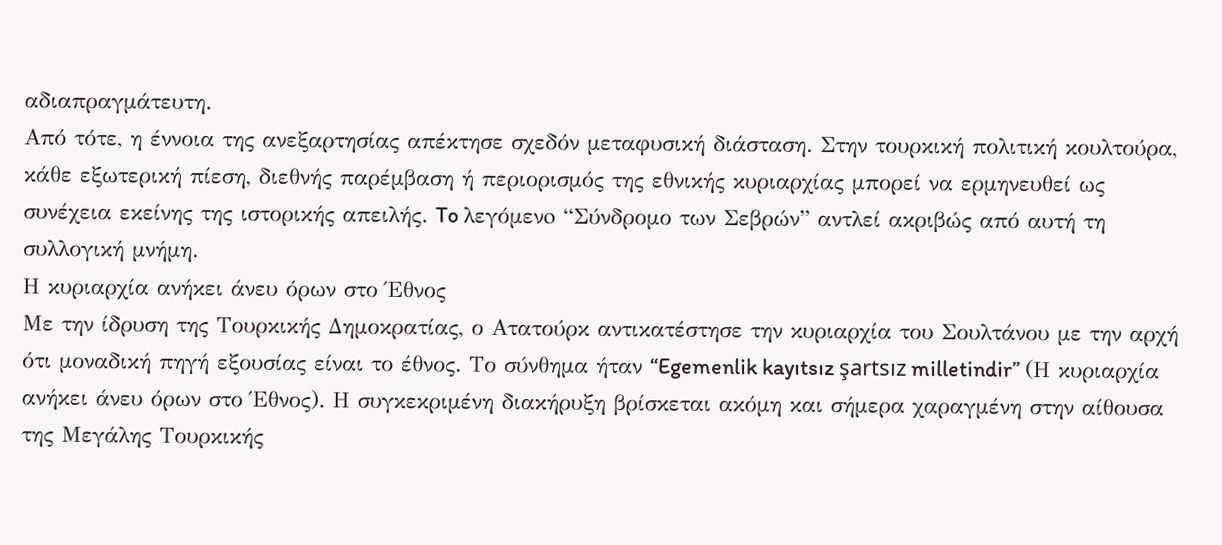αδιαπραγμάτευτη.
Από τότε, η έννοια της ανεξαρτησίας απέκτησε σχεδόν μεταφυσική διάσταση. Στην τουρκική πολιτική κουλτούρα, κάθε εξωτερική πίεση, διεθνής παρέμβαση ή περιορισμός της εθνικής κυριαρχίας μπορεί να ερμηνευθεί ως συνέχεια εκείνης της ιστορικής απειλής. To λεγόμενo “Σύνδρομο των Σεβρών” αντλεί ακριβώς από αυτή τη συλλογική μνήμη.
Η κυριαρχία ανήκει άνευ όρων στο Έθνος
Με την ίδρυση της Τουρκικής Δημοκρατίας, ο Ατατούρκ αντικατέστησε την κυριαρχία του Σουλτάνου με την αρχή ότι μοναδική πηγή εξουσίας είναι το έθνος. Το σύνθημα ήταν “Egemenlik kayıtsız şartsız milletindir” (Η κυριαρχία ανήκει άνευ όρων στο Έθνος). Η συγκεκριμένη διακήρυξη βρίσκεται ακόμη και σήμερα χαραγμένη στην αίθουσα της Μεγάλης Τουρκικής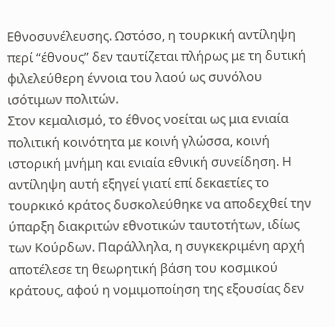Εθνοσυνέλευσης. Ωστόσο, η τουρκική αντίληψη περί “έθνους” δεν ταυτίζεται πλήρως με τη δυτική φιλελεύθερη έννοια του λαού ως συνόλου ισότιμων πολιτών.
Στον κεμαλισμό, το έθνος νοείται ως μια ενιαία πολιτική κοινότητα με κοινή γλώσσα, κοινή ιστορική μνήμη και ενιαία εθνική συνείδηση. Η αντίληψη αυτή εξηγεί γιατί επί δεκαετίες το τουρκικό κράτος δυσκολεύθηκε να αποδεχθεί την ύπαρξη διακριτών εθνοτικών ταυτοτήτων, ιδίως των Κούρδων. Παράλληλα, η συγκεκριμένη αρχή αποτέλεσε τη θεωρητική βάση του κοσμικού κράτους, αφού η νομιμοποίηση της εξουσίας δεν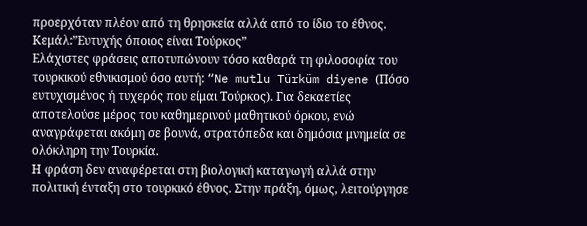προερχόταν πλέον από τη θρησκεία αλλά από το ίδιο το έθνος.
Κεμάλ:”Ευτυχής όποιος είναι Τούρκος”
Ελάχιστες φράσεις αποτυπώνουν τόσο καθαρά τη φιλοσοφία του τουρκικού εθνικισμού όσο αυτή: “Ne mutlu Türküm diyene (Πόσο ευτυχισμένος ή τυχερός που είμαι Τούρκος). Για δεκαετίες αποτελούσε μέρος του καθημερινού μαθητικού όρκου, ενώ αναγράφεται ακόμη σε βουνά, στρατόπεδα και δημόσια μνημεία σε ολόκληρη την Τουρκία.
Η φράση δεν αναφέρεται στη βιολογική καταγωγή αλλά στην πολιτική ένταξη στο τουρκικό έθνος. Στην πράξη, όμως, λειτούργησε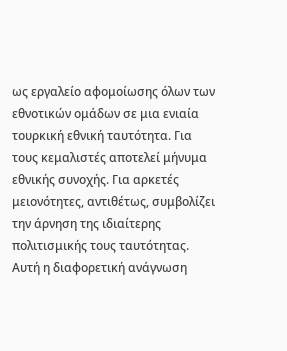ως εργαλείο αφομοίωσης όλων των εθνοτικών ομάδων σε μια ενιαία τουρκική εθνική ταυτότητα. Για τους κεμαλιστές αποτελεί μήνυμα εθνικής συνοχής. Για αρκετές μειονότητες, αντιθέτως, συμβολίζει την άρνηση της ιδιαίτερης πολιτισμικής τους ταυτότητας. Αυτή η διαφορετική ανάγνωση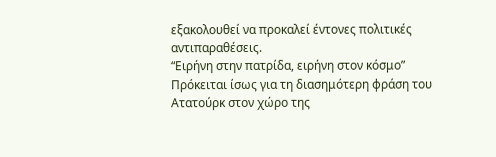εξακολουθεί να προκαλεί έντονες πολιτικές αντιπαραθέσεις.
“Ειρήνη στην πατρίδα, ειρήνη στον κόσμο”
Πρόκειται ίσως για τη διασημότερη φράση του Ατατούρκ στον χώρο της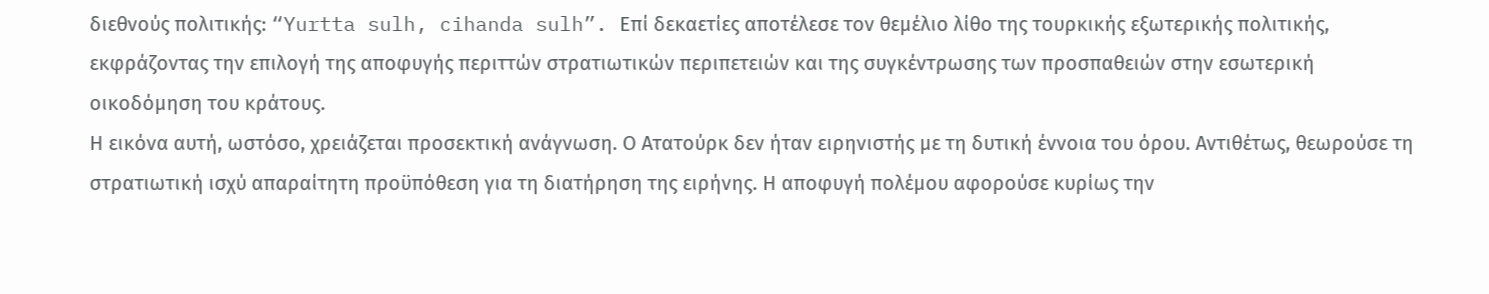διεθνούς πολιτικής: “Yurtta sulh, cihanda sulh”. Επί δεκαετίες αποτέλεσε τον θεμέλιο λίθο της τουρκικής εξωτερικής πολιτικής, εκφράζοντας την επιλογή της αποφυγής περιττών στρατιωτικών περιπετειών και της συγκέντρωσης των προσπαθειών στην εσωτερική οικοδόμηση του κράτους.
Η εικόνα αυτή, ωστόσο, χρειάζεται προσεκτική ανάγνωση. Ο Ατατούρκ δεν ήταν ειρηνιστής με τη δυτική έννοια του όρου. Αντιθέτως, θεωρούσε τη στρατιωτική ισχύ απαραίτητη προϋπόθεση για τη διατήρηση της ειρήνης. Η αποφυγή πολέμου αφορούσε κυρίως την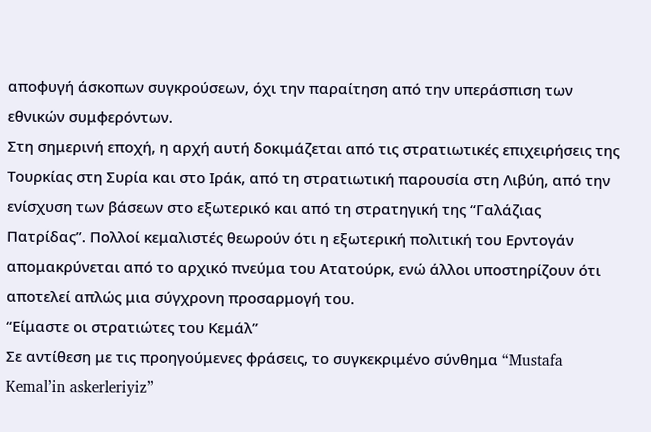αποφυγή άσκοπων συγκρούσεων, όχι την παραίτηση από την υπεράσπιση των εθνικών συμφερόντων.
Στη σημερινή εποχή, η αρχή αυτή δοκιμάζεται από τις στρατιωτικές επιχειρήσεις της Τουρκίας στη Συρία και στο Ιράκ, από τη στρατιωτική παρουσία στη Λιβύη, από την ενίσχυση των βάσεων στο εξωτερικό και από τη στρατηγική της “Γαλάζιας Πατρίδας”. Πολλοί κεμαλιστές θεωρούν ότι η εξωτερική πολιτική του Ερντογάν απομακρύνεται από το αρχικό πνεύμα του Ατατούρκ, ενώ άλλοι υποστηρίζουν ότι αποτελεί απλώς μια σύγχρονη προσαρμογή του.
“Είμαστε οι στρατιώτες του Κεμάλ”
Σε αντίθεση με τις προηγούμενες φράσεις, το συγκεκριμένο σύνθημα “Mustafa Kemal’in askerleriyiz”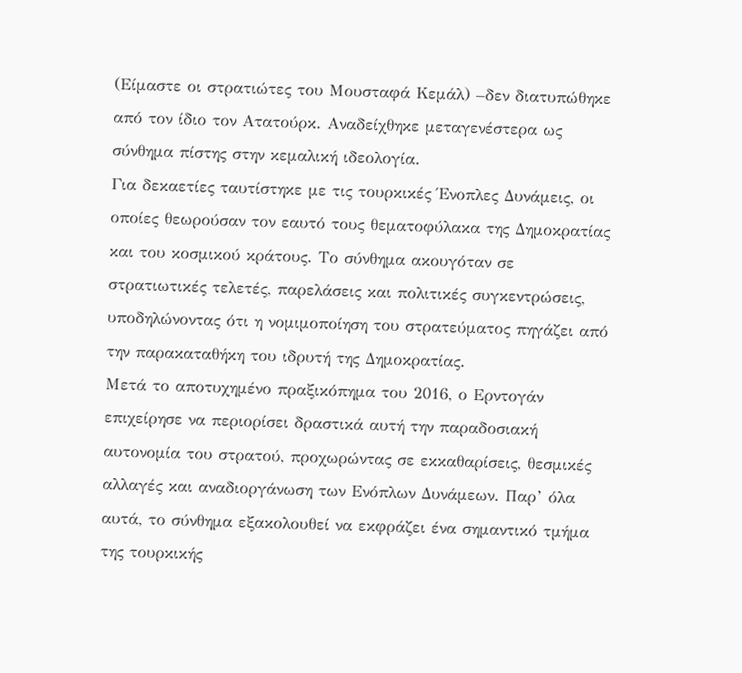(Είμαστε οι στρατιώτες του Μουσταφά Κεμάλ) –δεν διατυπώθηκε από τον ίδιο τον Ατατούρκ. Αναδείχθηκε μεταγενέστερα ως σύνθημα πίστης στην κεμαλική ιδεολογία.
Για δεκαετίες ταυτίστηκε με τις τουρκικές Ένοπλες Δυνάμεις, οι οποίες θεωρούσαν τον εαυτό τους θεματοφύλακα της Δημοκρατίας και του κοσμικού κράτους. Το σύνθημα ακουγόταν σε στρατιωτικές τελετές, παρελάσεις και πολιτικές συγκεντρώσεις, υποδηλώνοντας ότι η νομιμοποίηση του στρατεύματος πηγάζει από την παρακαταθήκη του ιδρυτή της Δημοκρατίας.
Μετά το αποτυχημένο πραξικόπημα του 2016, ο Ερντογάν επιχείρησε να περιορίσει δραστικά αυτή την παραδοσιακή αυτονομία του στρατού, προχωρώντας σε εκκαθαρίσεις, θεσμικές αλλαγές και αναδιοργάνωση των Ενόπλων Δυνάμεων. Παρ’ όλα αυτά, το σύνθημα εξακολουθεί να εκφράζει ένα σημαντικό τμήμα της τουρκικής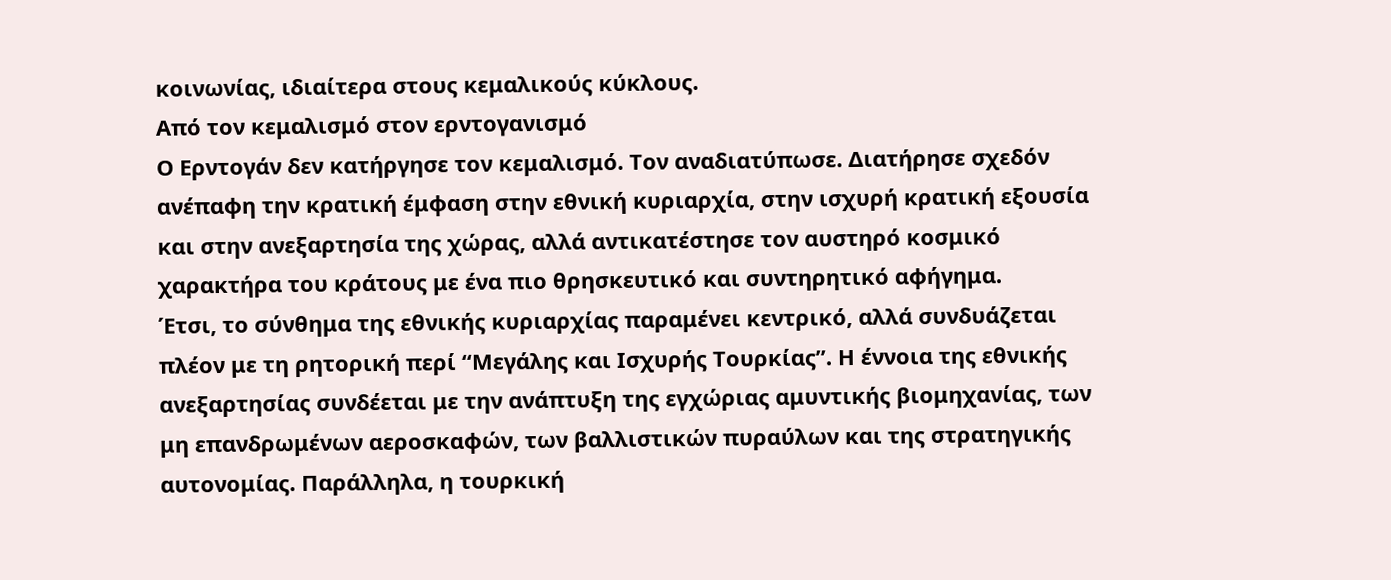κοινωνίας, ιδιαίτερα στους κεμαλικούς κύκλους.
Από τον κεμαλισμό στον ερντογανισμό
Ο Ερντογάν δεν κατήργησε τον κεμαλισμό. Τον αναδιατύπωσε. Διατήρησε σχεδόν ανέπαφη την κρατική έμφαση στην εθνική κυριαρχία, στην ισχυρή κρατική εξουσία και στην ανεξαρτησία της χώρας, αλλά αντικατέστησε τον αυστηρό κοσμικό χαρακτήρα του κράτους με ένα πιο θρησκευτικό και συντηρητικό αφήγημα.
Έτσι, το σύνθημα της εθνικής κυριαρχίας παραμένει κεντρικό, αλλά συνδυάζεται πλέον με τη ρητορική περί “Μεγάλης και Ισχυρής Τουρκίας”. Η έννοια της εθνικής ανεξαρτησίας συνδέεται με την ανάπτυξη της εγχώριας αμυντικής βιομηχανίας, των μη επανδρωμένων αεροσκαφών, των βαλλιστικών πυραύλων και της στρατηγικής αυτονομίας. Παράλληλα, η τουρκική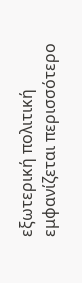εξωτερική πολιτική εμφανίζεται περισσότερο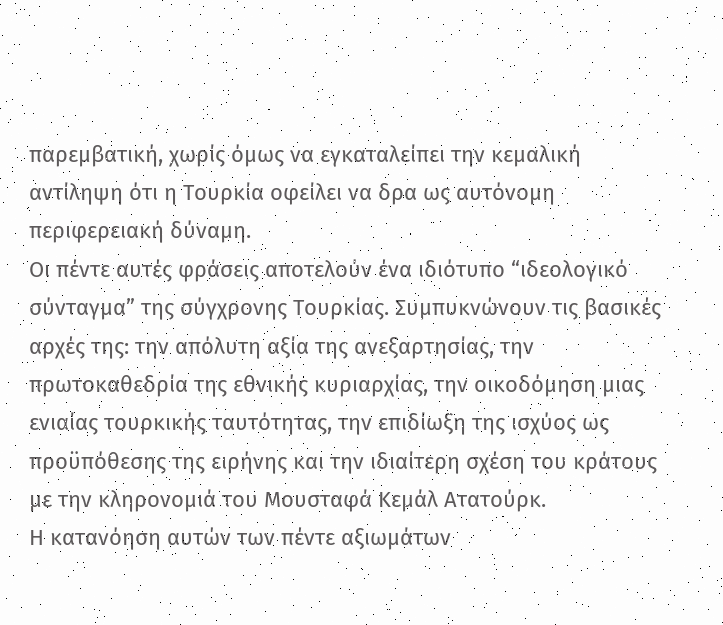παρεμβατική, χωρίς όμως να εγκαταλείπει την κεμαλική αντίληψη ότι η Τουρκία οφείλει να δρα ως αυτόνομη περιφερειακή δύναμη.
Οι πέντε αυτές φράσεις αποτελούν ένα ιδιότυπο “ιδεολογικό σύνταγμα” της σύγχρονης Τουρκίας. Συμπυκνώνουν τις βασικές αρχές της: την απόλυτη αξία της ανεξαρτησίας, την πρωτοκαθεδρία της εθνικής κυριαρχίας, την οικοδόμηση μιας ενιαίας τουρκικής ταυτότητας, την επιδίωξη της ισχύος ως προϋπόθεσης της ειρήνης και την ιδιαίτερη σχέση του κράτους με την κληρονομιά του Μουσταφά Κεμάλ Ατατούρκ.
Η κατανόηση αυτών των πέντε αξιωμάτων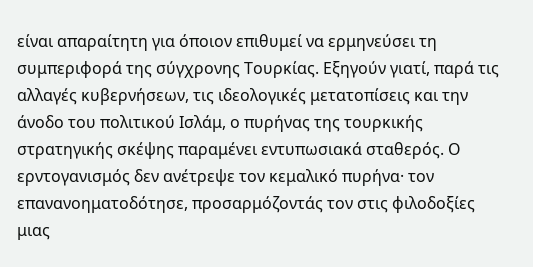είναι απαραίτητη για όποιον επιθυμεί να ερμηνεύσει τη συμπεριφορά της σύγχρονης Τουρκίας. Εξηγούν γιατί, παρά τις αλλαγές κυβερνήσεων, τις ιδεολογικές μετατοπίσεις και την άνοδο του πολιτικού Ισλάμ, ο πυρήνας της τουρκικής στρατηγικής σκέψης παραμένει εντυπωσιακά σταθερός. Ο ερντογανισμός δεν ανέτρεψε τον κεμαλικό πυρήνα· τον επανανοηματοδότησε, προσαρμόζοντάς τον στις φιλοδοξίες μιας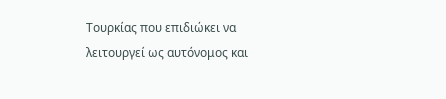Τουρκίας που επιδιώκει να λειτουργεί ως αυτόνομος και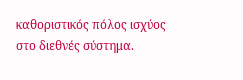καθοριστικός πόλος ισχύος στο διεθνές σύστημα.